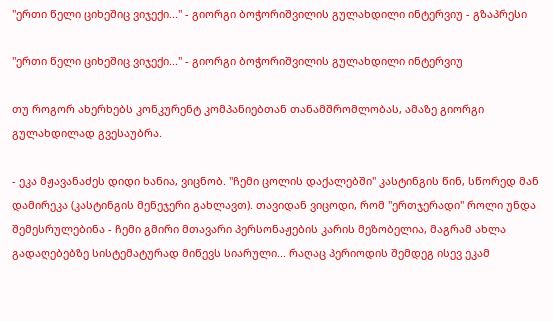"ერთი წელი ციხეშიც ვიჯექი..." - გიორგი ბოჭორიშვილის გულახდილი ინტერვიუ - გზაპრესი

"ერთი წელი ციხეშიც ვიჯექი..." - გიორგი ბოჭორიშვილის გულახდილი ინტერვიუ

თუ როგორ ახერხებს კონკურენტ კომპანიებთან თანამშრომლობას, ამაზე გიორგი გულახდილად გვესაუბრა.

- ეკა მჟავანაძეს დიდი ხანია, ვიცნობ. "ჩემი ცოლის დაქალებში" კასტინგის წინ, სწორედ მან დამირეკა (კასტინგის მენეჯერი გახლავთ). თავიდან ვიცოდი, რომ "ერთჯერადი" როლი უნდა შემესრულებინა - ჩემი გმირი მთავარი პერსონაჟების კარის მეზობელია, მაგრამ ახლა გადაღებებზე სისტემატურად მიწევს სიარული... რაღაც პერიოდის შემდეგ ისევ ეკამ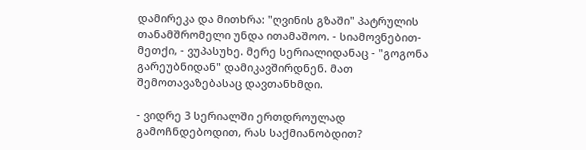დამირეკა და მითხრა: "ღვინის გზაში" პატრულის თანამშრომელი უნდა ითამაშოო. - სიამოვნებით-მეთქი, - ვუპასუხე. მერე სერიალიდანაც - "გოგონა გარეუბნიდან" დამიკავშირდნენ. მათ შემოთავაზებასაც დავთანხმდი.

- ვიდრე 3 სერიალში ერთდროულად გამოჩნდებოდით, რას საქმიანობდით?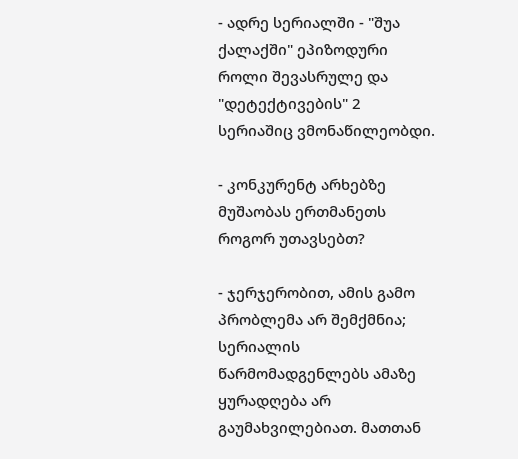- ადრე სერიალში - "შუა ქალაქში" ეპიზოდური როლი შევასრულე და "დეტექტივების" 2 სერიაშიც ვმონაწილეობდი.

- კონკურენტ არხებზე მუშაობას ერთმანეთს როგორ უთავსებთ?

- ჯერჯერობით, ამის გამო პრობლემა არ შემქმნია; სერიალის წარმომადგენლებს ამაზე ყურადღება არ გაუმახვილებიათ. მათთან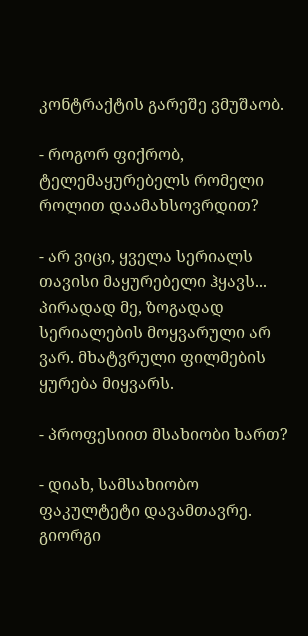კონტრაქტის გარეშე ვმუშაობ.

- როგორ ფიქრობ, ტელემაყურებელს რომელი როლით დაამახსოვრდით?

- არ ვიცი, ყველა სერიალს თავისი მაყურებელი ჰყავს... პირადად მე, ზოგადად სერიალების მოყვარული არ ვარ. მხატვრული ფილმების ყურება მიყვარს.

- პროფესიით მსახიობი ხართ?

- დიახ, სამსახიობო ფაკულტეტი დავამთავრე. გიორგი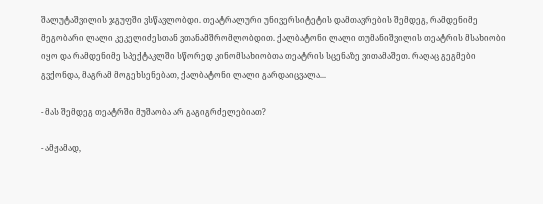შალუტაშვილის ჯგუფში ვსწავლობდი. თეატრალური უნივერსიტეტის დამთავრების შემდეგ, რამდენიმე მეგობარი ლალი კეკელიძესთან ვთანამშრომლობდით. ქალბატონი ლალი თუმანიშვილის თეატრის მსახიობი იყო და რამდენიმე სპექტაკლში სწორედ კინომსახიობთა თეატრის სცენაზე ვითამაშეთ. რაღაც გეგმები გვქონდა, მაგრამ მოგეხსენებათ, ქალბატონი ლალი გარდაიცვალა...

- მას შემდეგ თეატრში მუშაობა არ გაგიგრძელებიათ?

- ამჟამად,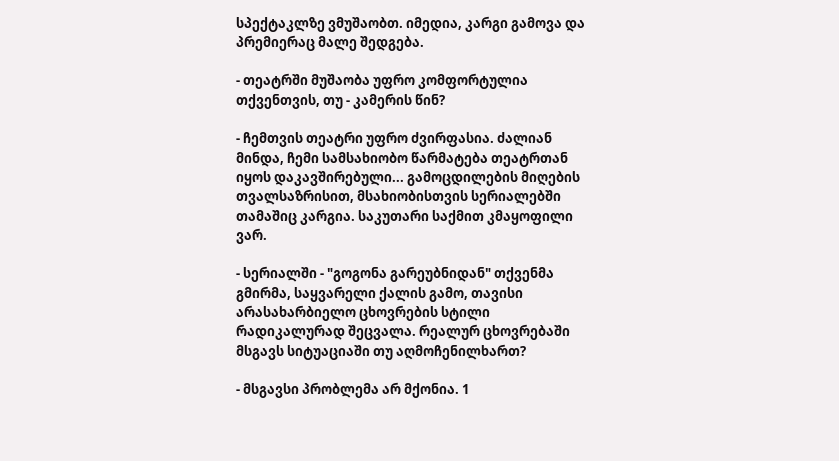სპექტაკლზე ვმუშაობთ. იმედია, კარგი გამოვა და პრემიერაც მალე შედგება.

- თეატრში მუშაობა უფრო კომფორტულია თქვენთვის, თუ - კამერის წინ?

- ჩემთვის თეატრი უფრო ძვირფასია. ძალიან მინდა, ჩემი სამსახიობო წარმატება თეატრთან იყოს დაკავშირებული... გამოცდილების მიღების თვალსაზრისით, მსახიობისთვის სერიალებში თამაშიც კარგია. საკუთარი საქმით კმაყოფილი ვარ.

- სერიალში - "გოგონა გარეუბნიდან" თქვენმა გმირმა, საყვარელი ქალის გამო, თავისი არასახარბიელო ცხოვრების სტილი რადიკალურად შეცვალა. რეალურ ცხოვრებაში მსგავს სიტუაციაში თუ აღმოჩენილხართ?

- მსგავსი პრობლემა არ მქონია. 1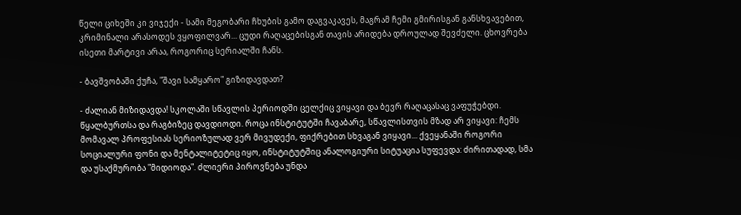წელი ციხეში კი ვიჯექი - სამი მეგობარი ჩხუბის გამო დაგვაკავეს, მაგრამ ჩემი გმირისგან განსხვავებით, კრიმინალი არასოდეს ვყოფილვარ... ცუდი რაღაცებისგან თავის არიდება დროულად შევძელი. ცხოვრება ისეთი მარტივი არაა, როგორიც სერიალში ჩანს.

- ბავშვობაში ქუჩა, "შავი სამყარო" გიზიდავდათ?

- ძალიან მიზიდავდა! სკოლაში სწავლის პერიოდში ცელქიც ვიყავი და ბევრ რაღაცასაც ვაფუჭებდი. წყალბურთსა და რაგბიზეც დავდიოდი. როცა ინსტიტუტში ჩავაბარე, სწავლისთვის მზად არ ვიყავი: ჩემს მომავალ პროფესიას სერიოზულად ვერ მივუდექი, ფიქრებით სხვაგან ვიყავი... ქვეყანაში როგორი სოციალური ფონი და მენტალიტეტიც იყო, ინსტიტუტშიც ანალოგიური სიტუაცია სუფევდა: ძირითადად, სმა და უსაქმურობა "მიდიოდა". ძლიერი პიროვნება უნდა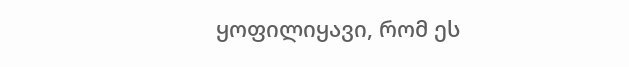ყოფილიყავი, რომ ეს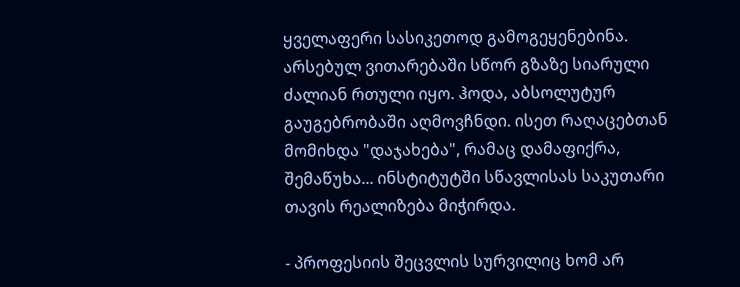ყველაფერი სასიკეთოდ გამოგეყენებინა. არსებულ ვითარებაში სწორ გზაზე სიარული ძალიან რთული იყო. ჰოდა, აბსოლუტურ გაუგებრობაში აღმოვჩნდი. ისეთ რაღაცებთან მომიხდა "დაჯახება", რამაც დამაფიქრა, შემაწუხა... ინსტიტუტში სწავლისას საკუთარი თავის რეალიზება მიჭირდა.

- პროფესიის შეცვლის სურვილიც ხომ არ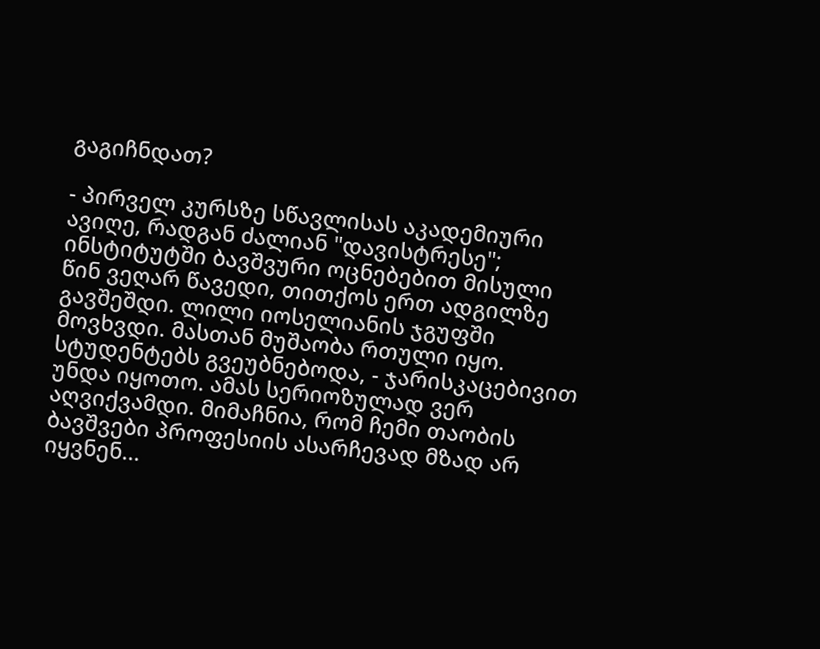გაგიჩნდათ?

- პირველ კურსზე სწავლისას აკადემიური ავიღე, რადგან ძალიან "დავისტრესე"; ინსტიტუტში ბავშვური ოცნებებით მისული წინ ვეღარ წავედი, თითქოს ერთ ადგილზე გავშეშდი. ლილი იოსელიანის ჯგუფში მოვხვდი. მასთან მუშაობა რთული იყო. სტუდენტებს გვეუბნებოდა, - ჯარისკაცებივით უნდა იყოთო. ამას სერიოზულად ვერ აღვიქვამდი. მიმაჩნია, რომ ჩემი თაობის ბავშვები პროფესიის ასარჩევად მზად არ იყვნენ...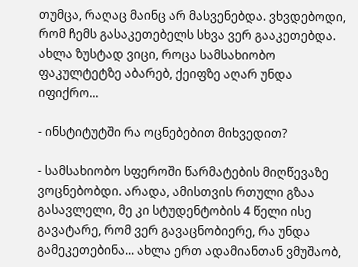თუმცა, რაღაც მაინც არ მასვენებდა. ვხვდებოდი, რომ ჩემს გასაკეთებელს სხვა ვერ გააკეთებდა. ახლა ზუსტად ვიცი, როცა სამსახიობო ფაკულტეტზე აბარებ, ქეიფზე აღარ უნდა იფიქრო...

- ინსტიტუტში რა ოცნებებით მიხვედით?

- სამსახიობო სფეროში წარმატების მიღწევაზე ვოცნებობდი. არადა, ამისთვის რთული გზაა გასავლელი, მე კი სტუდენტობის 4 წელი ისე გავატარე, რომ ვერ გავაცნობიერე, რა უნდა გამეკეთებინა... ახლა ერთ ადამიანთან ვმუშაობ,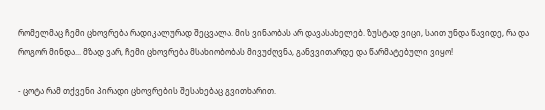რომელმაც ჩემი ცხოვრება რადიკალურად შეცვალა. მის ვინაობას არ დავასახელებ. ზუსტად ვიცი, საით უნდა წავიდე, რა და როგორ მინდა... მზად ვარ, ჩემი ცხოვრება მსახიობობას მივუძღვნა, განვვითარდე და წარმატებული ვიყო!

- ცოტა რამ თქვენი პირადი ცხოვრების შესახებაც გვითხარით.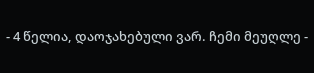- 4 წელია, დაოჯახებული ვარ. ჩემი მეუღლე -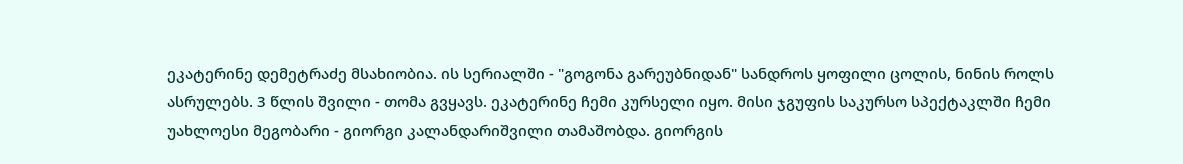ეკატერინე დემეტრაძე მსახიობია. ის სერიალში - "გოგონა გარეუბნიდან" სანდროს ყოფილი ცოლის, ნინის როლს ასრულებს. 3 წლის შვილი - თომა გვყავს. ეკატერინე ჩემი კურსელი იყო. მისი ჯგუფის საკურსო სპექტაკლში ჩემი უახლოესი მეგობარი - გიორგი კალანდარიშვილი თამაშობდა. გიორგის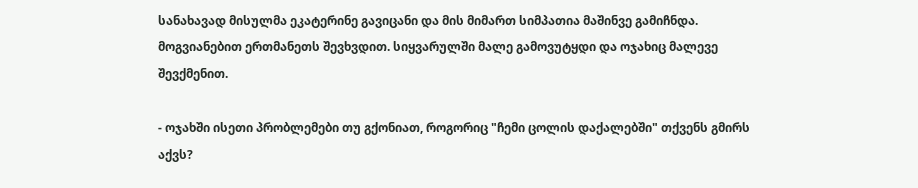სანახავად მისულმა ეკატერინე გავიცანი და მის მიმართ სიმპათია მაშინვე გამიჩნდა. მოგვიანებით ერთმანეთს შევხვდით. სიყვარულში მალე გამოვუტყდი და ოჯახიც მალევე შევქმენით.

- ოჯახში ისეთი პრობლემები თუ გქონიათ, როგორიც "ჩემი ცოლის დაქალებში" თქვენს გმირს აქვს?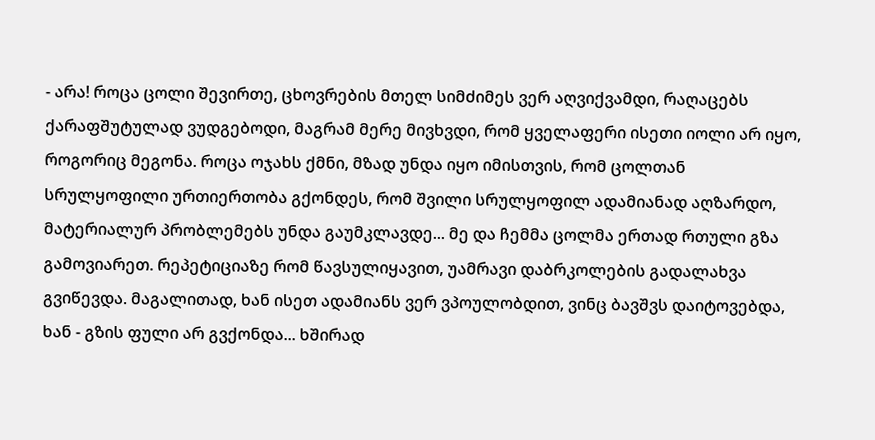- არა! როცა ცოლი შევირთე, ცხოვრების მთელ სიმძიმეს ვერ აღვიქვამდი, რაღაცებს ქარაფშუტულად ვუდგებოდი, მაგრამ მერე მივხვდი, რომ ყველაფერი ისეთი იოლი არ იყო, როგორიც მეგონა. როცა ოჯახს ქმნი, მზად უნდა იყო იმისთვის, რომ ცოლთან სრულყოფილი ურთიერთობა გქონდეს, რომ შვილი სრულყოფილ ადამიანად აღზარდო, მატერიალურ პრობლემებს უნდა გაუმკლავდე... მე და ჩემმა ცოლმა ერთად რთული გზა გამოვიარეთ. რეპეტიციაზე რომ წავსულიყავით, უამრავი დაბრკოლების გადალახვა გვიწევდა. მაგალითად, ხან ისეთ ადამიანს ვერ ვპოულობდით, ვინც ბავშვს დაიტოვებდა, ხან - გზის ფული არ გვქონდა... ხშირად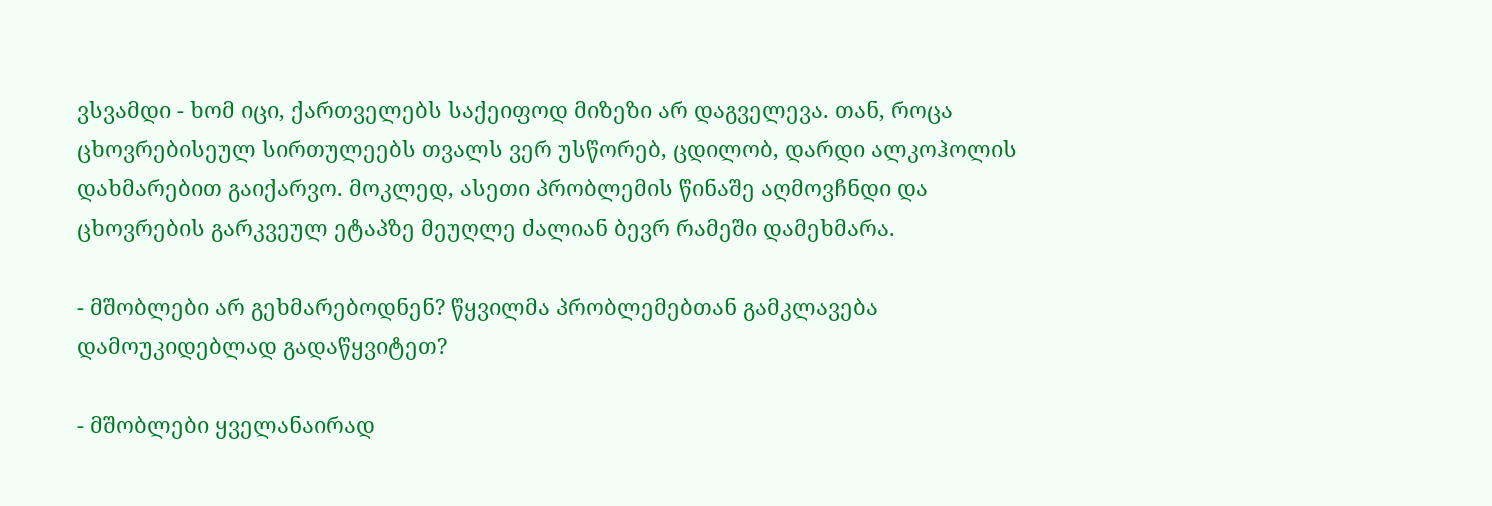ვსვამდი - ხომ იცი, ქართველებს საქეიფოდ მიზეზი არ დაგველევა. თან, როცა ცხოვრებისეულ სირთულეებს თვალს ვერ უსწორებ, ცდილობ, დარდი ალკოჰოლის დახმარებით გაიქარვო. მოკლედ, ასეთი პრობლემის წინაშე აღმოვჩნდი და ცხოვრების გარკვეულ ეტაპზე მეუღლე ძალიან ბევრ რამეში დამეხმარა.

- მშობლები არ გეხმარებოდნენ? წყვილმა პრობლემებთან გამკლავება დამოუკიდებლად გადაწყვიტეთ?

- მშობლები ყველანაირად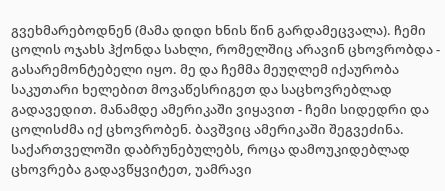გვეხმარებოდნენ (მამა დიდი ხნის წინ გარდამეცვალა). ჩემი ცოლის ოჯახს ჰქონდა სახლი, რომელშიც არავინ ცხოვრობდა - გასარემონტებელი იყო. მე და ჩემმა მეუღლემ იქაურობა საკუთარი ხელებით მოვაწესრიგეთ და საცხოვრებლად გადავედით. მანამდე ამერიკაში ვიყავით - ჩემი სიდედრი და ცოლისძმა იქ ცხოვრობენ. ბავშვიც ამერიკაში შეგვეძინა. საქართველოში დაბრუნებულებს, როცა დამოუკიდებლად ცხოვრება გადავწყვიტეთ, უამრავი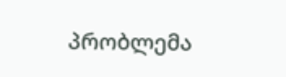პრობლემა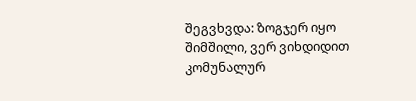შეგვხვდა: ზოგჯერ იყო შიმშილი, ვერ ვიხდიდით კომუნალურ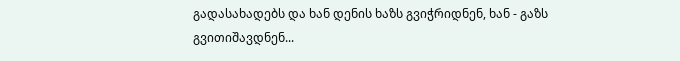გადასახადებს და ხან დენის ხაზს გვიჭრიდნენ, ხან - გაზს გვითიშავდნენ...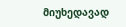მიუხედავად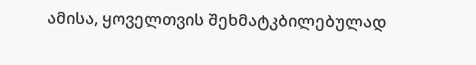ამისა, ყოველთვის შეხმატკბილებულად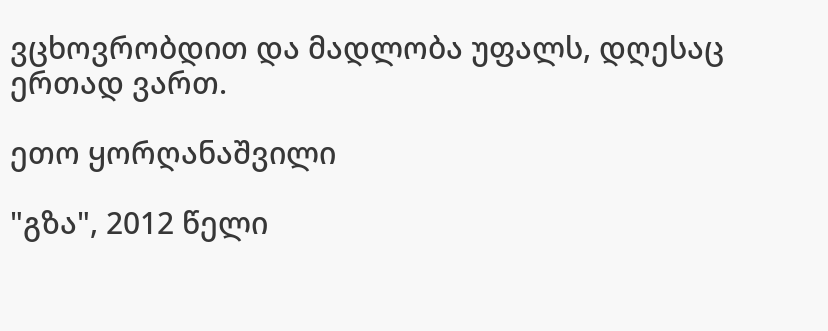ვცხოვრობდით და მადლობა უფალს, დღესაც ერთად ვართ.

ეთო ყორღანაშვილი

"გზა", 2012 წელი